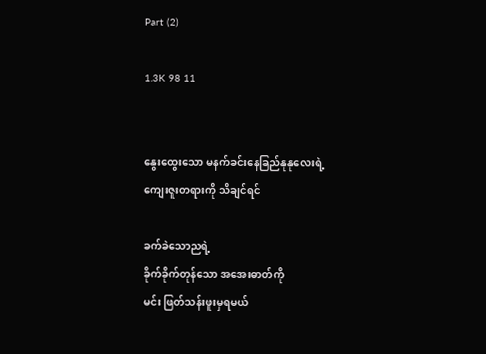Part (2)

1.3K 98 11


နွေးထွေးသော မနက်ခင်းနေခြည်နုနုလေးရဲ့
ကျေးဇူးတရားကို သိချင်ရင်

ခက်ခဲသောညရဲ့
ခိုက်ခိုက်တုန်သော အအေးဓာတ်ကို
မင်း ဖြတ်သန်းဖူးမှရမယ်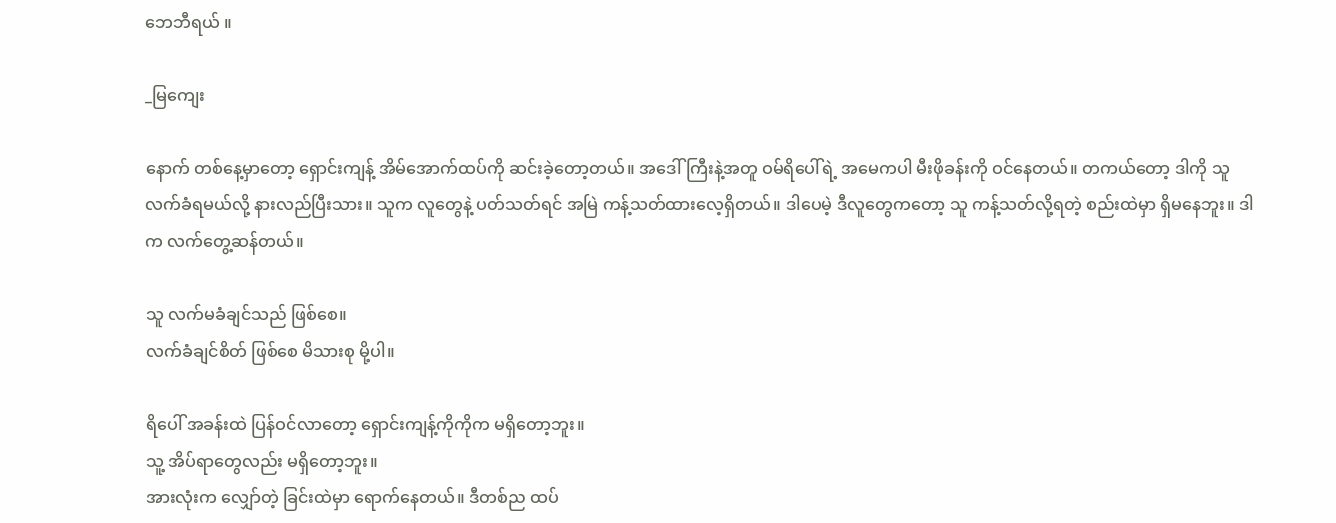ဘေဘီရယ် ။

_မြကျေး

နောက် တစ်နေ့မှာတော့ ရှောင်းကျန့် အိမ်အောက်ထပ်ကို ဆင်းခဲ့တော့တယ်။ အဒေါ်ကြီးနဲ့အတူ ဝမ်ရိပေါ်ရဲ့ အမေကပါ မီးဖိုခန်းကို ဝင်နေတယ်။ တကယ်တော့ ဒါကို သူ လက်ခံရမယ်လို့ နားလည်ပြီးသား။ သူက လူတွေနဲ့ ပတ်သတ်ရင် အမြဲ ကန့်သတ်ထားလေ့ရှိတယ်။ ဒါပေမဲ့ ဒီလူတွေကတော့ သူ ကန့်သတ်လို့ရတဲ့ စည်းထဲမှာ ရှိမနေဘူး။ ဒါက လက်တွေ့ဆန်တယ်။

သူ လက်မခံချင်သည် ဖြစ်စေ။
လက်ခံချင်စိတ် ဖြစ်စေ မိသားစု မို့ပါ။

ရိပေါ် အခန်းထဲ ပြန်ဝင်လာတော့ ရှောင်းကျန့်ကိုကိုက မရှိတော့ဘူး။
သူ့ အိပ်ရာတွေလည်း မရှိတော့ဘူး။
အားလုံးက လျှော်တဲ့ ခြင်းထဲမှာ ရောက်နေတယ်။ ဒီတစ်ည ထပ်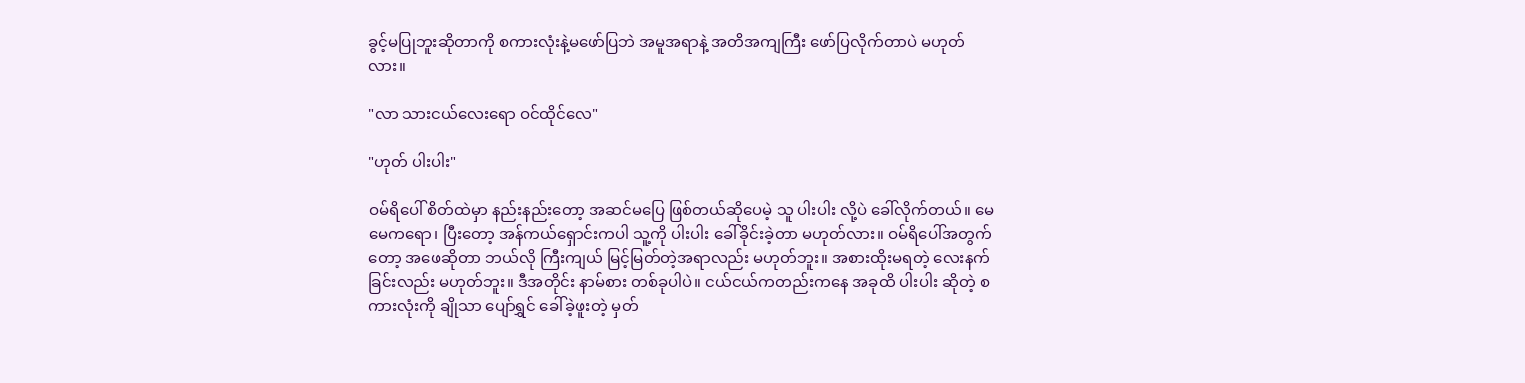ခွင့်မပြုဘူးဆိုတာကို စကားလုံးနဲ့မဖော်ပြဘဲ အမူအရာနဲ့ အတိအကျကြီး ဖော်ပြလိုက်တာပဲ မဟုတ်လား။ ‌

"လာ သားငယ်လေးရော ဝင်ထိုင်လေ"

"ဟုတ် ပါးပါး"

ဝမ်ရိပေါ် စိတ်ထဲမှာ နည်းနည်းတော့ အဆင်မပြေ ဖြစ်တယ်ဆိုပေမဲ့ သူ ပါးပါး လို့ပဲ ခေါ်လိုက်တယ်။ မေမေကရော၊ ပြီးတော့ အန်ကယ်ရှောင်းကပါ သူ့ကို ပါးပါး ခေါ်ခိုင်းခဲ့တာ မဟုတ်လား။ ဝမ်ရိပေါ်အတွက်တော့ အဖေဆိုတာ ဘယ်လို ကြီးကျယ် မြင့်မြတ်တဲ့အရာလည်း မဟုတ်ဘူး။ အစားထိုးမရတဲ့ လေးနက်ခြင်းလည်း မဟုတ်ဘူး။ ဒီအတိုင်း နာမ်စား တစ်ခုပါပဲ။ ငယ်ငယ်ကတည်းကနေ အခုထိ ပါးပါး ဆိုတဲ့ စကားလုံးကို ချိုသာ ပျော်ရွှင် ခေါ်ခဲ့ဖူးတဲ့ မှတ်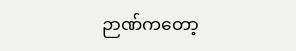ဉာဏ်ကတော့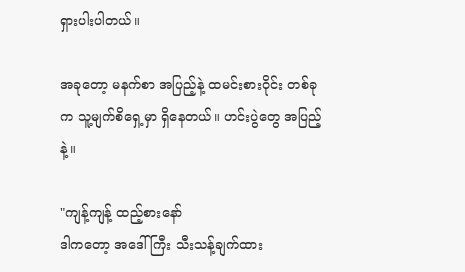ရှားပါးပါတယ်။

အခုတော့ မနက်စာ အပြည့်နဲ့ ထမင်းစားဝိုင်း တစ်ခုက သူ့မျက်စိရှေ့မှာ ရှိနေတယ်။ ဟင်းပွဲတွေ အပြည့်နဲ့။

"ကျန့်ကျန့် ထည့်စားနော်
ဒါကတော့ အဒေါ်ကြီး သီးသန့်ချက်ထား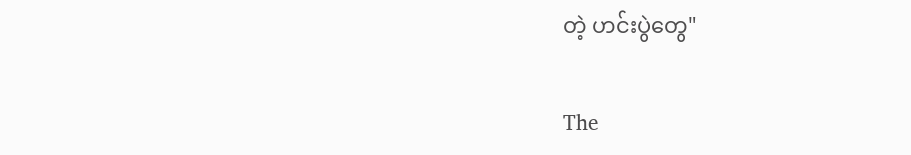တဲ့ ဟင်းပွဲတွေ"

The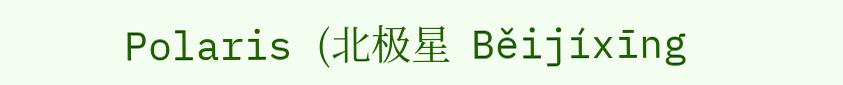Polaris (北极星  Běijíxīng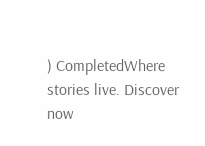) CompletedWhere stories live. Discover now